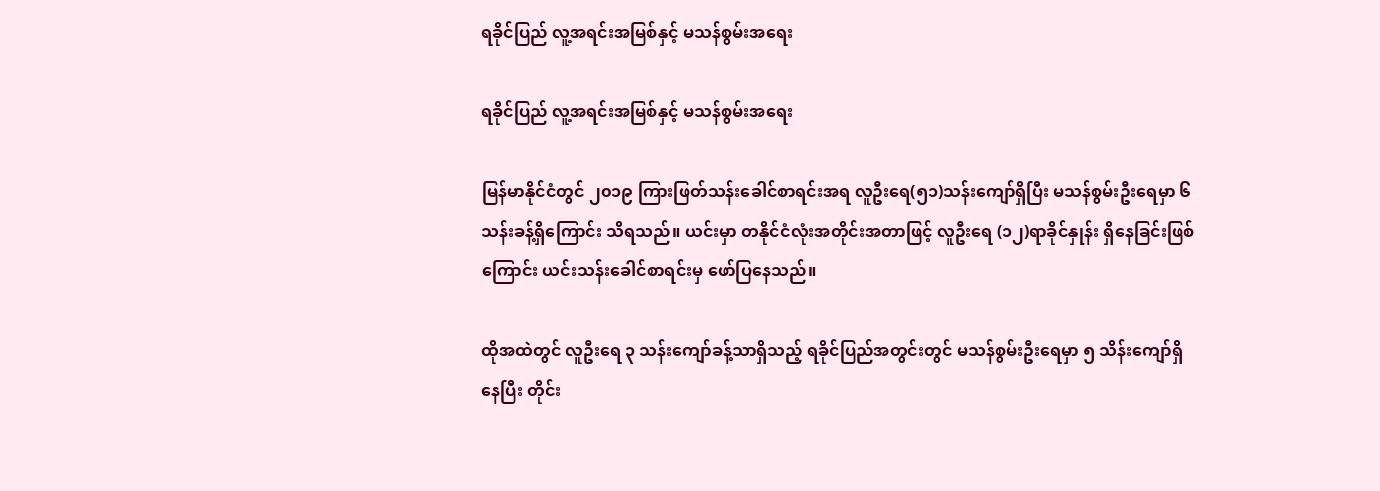ရခိုင်ပြည် လူ့အရင်းအမြစ်နှင့် မသန်စွမ်းအရေး

ရခိုင်ပြည် လူ့အရင်းအမြစ်နှင့် မသန်စွမ်းအရေး

မြန်မာနိုင်ငံတွင် ၂၀၁၉ ကြားဖြတ်သန်းခေါင်စာရင်းအရ လူဦးရေ(၅၁)သန်းကျော်ရှိပြီး မသန်စွမ်းဦးရေမှာ ၆ သန်းခန့်ရှိကြောင်း သိရသည်။ ယင်းမှာ တနိုင်ငံလုံးအတိုင်းအတာဖြင့် လူဦးရေ (၁၂)ရာခိုင်နှုန်း ရှိနေခြင်းဖြစ်ကြောင်း ယင်းသန်းခေါင်စာရင်းမှ ဖော်ပြနေသည်။

ထိုအထဲတွင် လူဦးရေ ၃ သန်းကျော်ခန့်သာရှိသည့် ရခိုင်ပြည်အတွင်းတွင် မသန်စွမ်းဦးရေမှာ ၅ သိန်းကျော်ရှိနေပြီး တိုင်း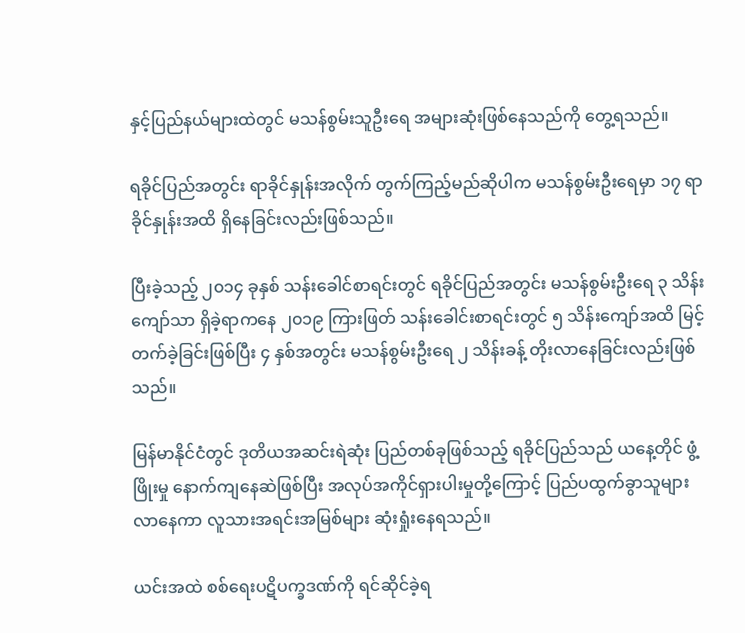နှင့်ပြည်နယ်များထဲတွင် မသန်စွမ်းသူဦးရေ အများဆုံးဖြစ်နေသည်ကို တွေ့ရသည်။

ရခိုင်ပြည်အတွင်း ရာခိုင်နှုန်းအလိုက် တွက်ကြည့်မည်ဆိုပါက မသန်စွမ်းဦးရေမှာ ၁၇ ရာခိုင်နှုန်းအထိ ရှိနေခြင်းလည်းဖြစ်သည်။

ပြီးခဲ့သည့် ၂၀၁၄ ခုနှစ် သန်းခေါင်စာရင်းတွင် ရခိုင်ပြည်အတွင်း မသန်စွမ်းဦးရေ ၃ သိန်းကျော်သာ ရှိခဲ့ရာကနေ ၂၀၁၉ ကြားဖြတ် သန်းခေါင်းစာရင်းတွင် ၅ သိန်းကျော်အထိ မြင့်တက်ခဲ့ခြင်းဖြစ်ပြီး ၄ နှစ်အတွင်း မသန်စွမ်းဦးရေ ၂ သိန်းခန့် တိုးလာနေခြင်းလည်းဖြစ်သည်။

မြန်မာနိုင်ငံတွင် ဒုတိယအဆင်းရဲဆုံး ပြည်တစ်ခုဖြစ်သည့် ရခိုင်ပြည်သည် ယနေ့တိုင် ဖွံ့ဖြိုးမှု နောက်ကျနေဆဲဖြစ်ပြီး အလုပ်အကိုင်ရှားပါးမှုတို့ကြောင့် ပြည်ပထွက်ခွာသူများလာနေကာ လူသားအရင်းအမြစ်များ ဆုံးရှုံးနေရသည်။

ယင်းအထဲ စစ်ရေးပဋိပက္ခဒဏ်ကို ရင်ဆိုင်ခဲ့ရ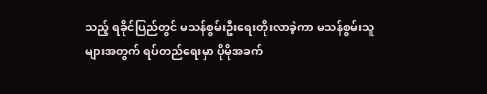သည့် ရခိုင်ပြည်တွင် မသန်စွမ်းဦးရေးတိုးလာခဲ့ကာ မသန်စွမ်းသူများအတွက် ရပ်တည်ရေးမှာ ပိုမိုအခက်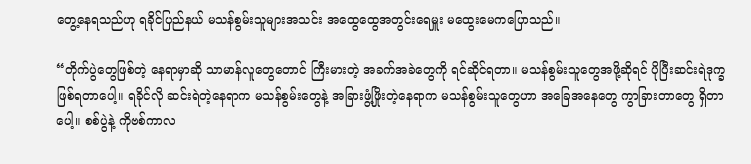တွေ့နေရသည်ဟု ရခိုင်ပြည်နယ် မသန်စွမ်းသူများအသင်း အထွေထွေအတွင်းရေမှူး မထွေးမေကပြောသည်။

“တိုက်ပွဲတွေဖြစ်တဲ့ နေရာမှာဆို သာမာန်လူတွေတောင် ကြီးမားတဲ့ အခက်အခဲတွေကို ရင်ဆိုင်ရတာ။ မသန်စွမ်းသူတွေအဖို့ဆိုရင် ပိုပြီးဆင်းရဲဒုက္ခ ဖြစ်ရတာပေါ့။ ရခိုင်လို ဆင်းရဲတဲ့နေရာက မသန်စွမ်းတွေနဲ့ အခြားဖွံ့ဖြိုးတဲ့နေရာက မသန်စွမ်းသူတွေဟာ အခြေအနေတွေ ကွာခြားတာတွေ ရှိတာပေါ့။ စစ်ပွဲနဲ့ ကိုဗစ်ကာလ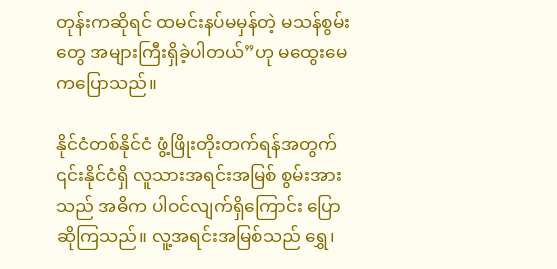တုန်းကဆိုရင် ထမင်းနပ်မမှန်တဲ့ မသန်စွမ်းတွေ အများကြီးရှိခဲ့ပါတယ်”ဟု မထွေးမေကပြောသည်။

နိုင်ငံတစ်နိုင်ငံ ဖွံ့ဖြိုးတိုးတက်ရန်အတွက် ၎င်းနိုင်ငံရှိ လူသားအရင်းအမြစ် စွမ်းအားသည် အဓိက ပါဝင်လျက်ရှိကြောင်း ပြောဆိုကြသည်။ လူ့အရင်းအမြစ်သည် ရွှေ၊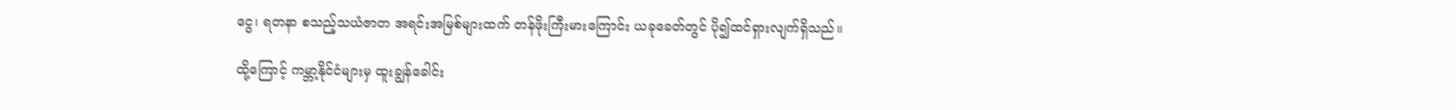ငွေ၊ ရတနာ စသည့်သယံဇာတ အရင်းအမြစ်များထက် တန်ဖိုးကြီးမားကြောင်း ယခုခေတ်တွင် ပို၍ထင်ရှားလျက်ရှိသည်။

ထို့ကြောင့် ကမ္ဘာ့နိုင်ငံများမှ ထူးချွန်ခေါင်း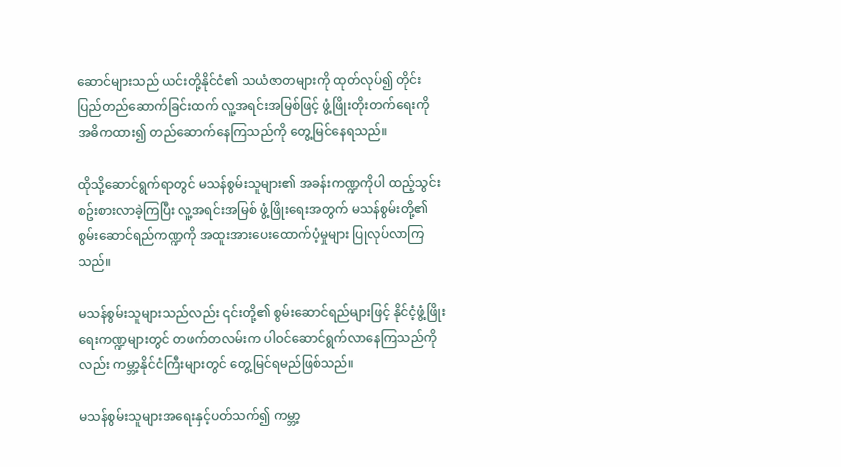ဆောင်များသည် ယင်းတို့နိုင်ငံ၏ သယံဇာတများကို ထုတ်လုပ်၍ တိုင်းပြည်တည်ဆောက်ခြင်းထက် လူ့အရင်းအမြစ်ဖြင့် ဖွံ့ဖြိုးတိုးတက်ရေးကို အဓိကထား၍ တည်ဆောက်နေကြသည်ကို တွေ့မြင်နေရသည်။

ထိုသို့ဆောင်ရွက်ရာတွင် မသန်စွမ်းသူများ၏ အခန်းကဏ္ဍကိုပါ ထည့်သွင်းစဥ်းစားလာခဲ့ကြပြီး လူ့အရင်းအမြစ် ဖွံ့ဖြိုးရေးအတွက် မသန်စွမ်းတို့၏ စွမ်းဆောင်ရည်ကဏ္ဍကို အထူးအားပေးထောက်ပံ့မှုများ ပြုလုပ်လာကြသည်။

မသန်စွမ်းသူများသည်လည်း ၎င်းတို့၏ စွမ်းဆောင်ရည်များဖြင့် နိုင်ငံ့ဖွံ့ဖြိုးရေးကဏ္ဍများတွင် တဖက်တလမ်းက ပါဝင်ဆောင်ရွက်လာနေကြသည်ကိုလည်း ကမ္ဘာ့နိုင်ငံကြီးများတွင် တွေ့မြင်ရမည်ဖြစ်သည်။

မသန်စွမ်းသူများအရေးနှင့်ပတ်သက်၍ ကမ္ဘာ့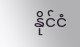နိုင်ငံ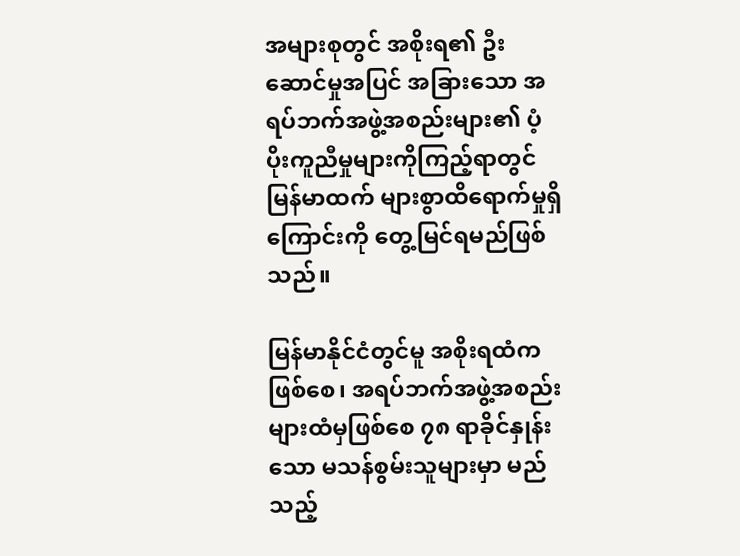အများစုတွင် အစိုးရ၏ ဦးဆောင်မှုအပြင် အခြားသော အရပ်ဘက်အဖွဲ့အစည်းများ၏ ပံ့ပိုးကူညီမှုများကိုကြည့်ရာတွင် မြန်မာထက် များစွာထိရောက်မှုရှိကြောင်းကို တွေ့မြင်ရမည်ဖြစ်သည်။

မြန်မာနိုင်ငံတွင်မူ အစိုးရထံကဖြစ်စေ၊ အရပ်ဘက်အဖွဲ့အစည်းများထံမှဖြစ်စေ ၇၈ ရာခိုင်နှုန်းသော မသန်စွမ်းသူများမှာ မည်သည့်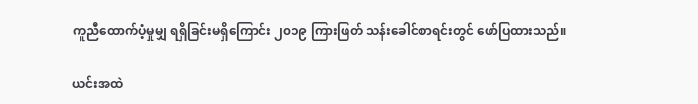ကူညီထောက်ပံ့မှုမျှ ရရှိခြင်းမရှိကြောင်း ၂၀၁၉ ကြားဖြတ် သန်းခေါင်စာရင်းတွင် ဖော်ပြထားသည်။

ယင်းအထဲ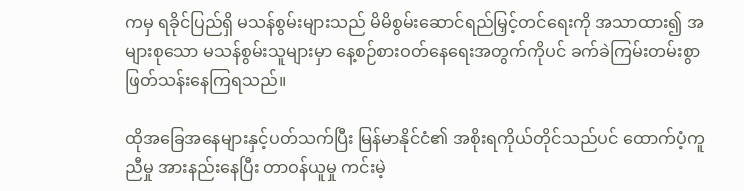ကမှ ရခိုင်ပြည်ရှိ မသန်စွမ်းများသည် မိမိစွမ်းဆောင်ရည်မြှင့်တင်ရေးကို အသာထား၍ အများစုသော မသန်စွမ်းသူများမှာ နေ့စဉ်စားဝတ်နေရေးအတွက်ကိုပင် ခက်ခဲကြမ်းတမ်းစွာ ဖြတ်သန်းနေကြရသည်။

ထိုအခြေအနေများနှင့်ပတ်သက်ပြီး မြန်မာနိုင်ငံ၏ အစိုးရကိုယ်တိုင်သည်ပင် ထောက်ပံ့ကူညီမှု အားနည်းနေပြီး တာဝန်ယူမှု ကင်းမဲ့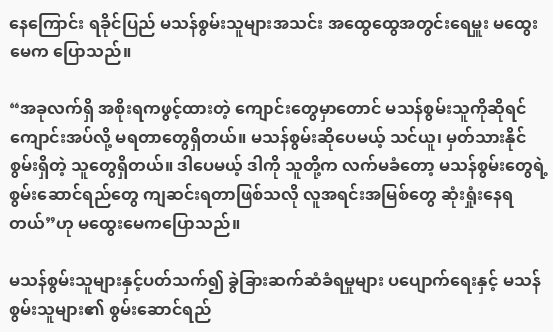နေကြောင်း ရခိုင်ပြည် မသန်စွမ်းသူများအသင်း အထွေထွေအတွင်းရေမှူး မထွေးမေက ပြောသည်။

“အခုလက်ရှိ အစိုးရကဖွင့်ထားတဲ့ ကျောင်းတွေမှာတောင် မသန်စွမ်းသူကိုဆိုရင် ကျောင်းအပ်လို့ မရတာတွေရှိတယ်။ မသန်စွမ်းဆိုပေမယ့် သင်ယူ၊ မှတ်သားနိုင်စွမ်းရှိတဲ့ သူတွေရှိတယ်။ ဒါပေမယ့် ဒါကို သူတို့က လက်မခံတော့ မသန်စွမ်းတွေရဲ့ စွမ်းဆောင်ရည်တွေ ကျဆင်းရတာဖြစ်သလို လူအရင်းအမြစ်တွေ ဆုံးရှုံးနေရတယ်”ဟု မထွေးမေကပြောသည်။

မသန်စွမ်းသူများနှင့်ပတ်သက်၍ ခွဲခြားဆက်ဆံခံရမှုများ ပပျောက်ရေးနှင့် မသန်စွမ်းသူများ၏ စွမ်းဆောင်ရည်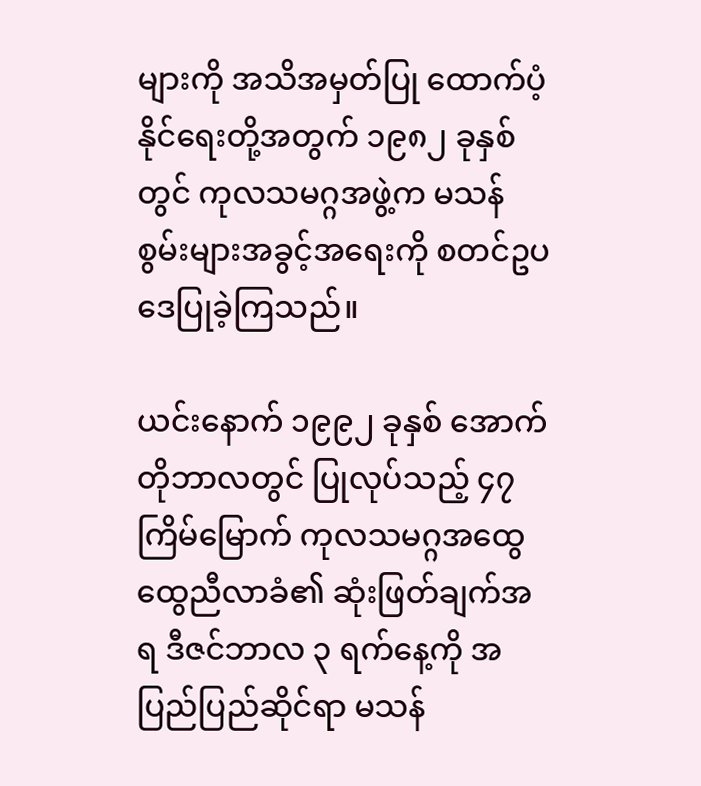များကို အသိအမှတ်ပြု ထောက်ပံ့နိုင်ရေးတို့အတွက် ၁၉၈၂ ခုနှစ်တွင် ကုလသမဂ္ဂအဖွဲ့က မသန်စွမ်းများအခွင့်အရေးကို စတင်ဥပဒေပြုခဲ့ကြသည်။

ယင်းနောက် ၁၉၉၂ ခုနှစ် အောက်တိုဘာလတွင် ပြုလုပ်သည့် ၄၇ ကြိမ်မြောက် ကုလသမဂ္ဂအထွေထွေညီလာခံ၏ ဆုံးဖြတ်ချက်အရ ဒီဇင်ဘာလ ၃ ရက်နေ့ကို အပြည်ပြည်ဆိုင်ရာ မသန်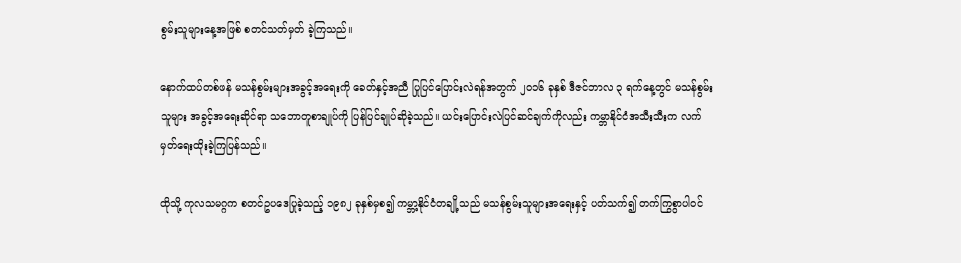စွမ်းသူများနေ့အဖြစ် စတင်သတ်မှတ် ခဲ့ကြသည်။

နောက်ထပ်တစ်ဖန် မသန်စွမ်းများအခွင့်အရေးကို ခေတ်နှင့်အညီ ပြုပြင်ပြောင်းလဲရန်အတွက် ၂၀၁၆ ခုနှစ် ဒီဇင်ဘာလ ၃ ရက်နေ့တွင် မသန်စွမ်းသူများ အခွင့်အရေးဆိုင်ရာ သဘောတူစာချုပ်ကို ပြန်ပြင်ချုပ်ဆိုခဲ့သည်။ ယင်းပြောင်းလဲပြင်ဆင်ချက်ကိုလည်း ကမ္ဘာနိုင်ငံအသီးသီးက လက်မှတ်ရေးထိုးခဲ့ကြပြန်သည်။

ထိုသို့ ကုလသမဂ္ဂက စတင်ဥပဒေပြုခဲ့သည့် ၁၉၈၂ ခုနှစ်မှစ၍ ကမ္ဘာ့နိုင်ငံတချို့သည် မသန်စွမ်းသူများအရေးနှင့် ပတ်သက်၍ တက်ကြွစွာပါဝင်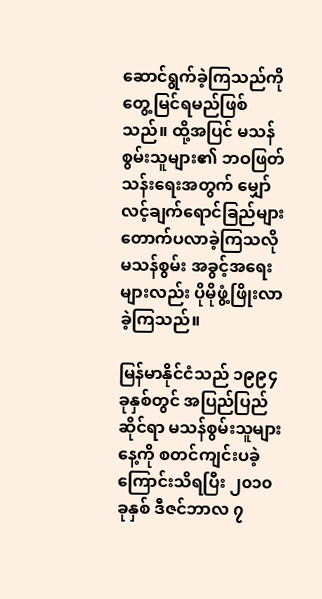ဆောင်ရွက်ခဲ့ကြသည်ကို တွေ့မြင်ရမည်ဖြစ်သည်။ ထို့အပြင် မသန်စွမ်းသူများ၏ ဘဝဖြတ်သန်းရေးအတွက် မျှော်လင့်ချက်ရောင်ခြည်များ တောက်ပလာခဲ့ကြသလို မသန်စွမ်း အခွင့်အရေးများလည်း ပိုမိုဖွံ့ဖြိုးလာခဲ့ကြသည်။

မြန်မာနိုင်ငံသည် ၁၉၉၄ ခုနှစ်တွင် အပြည်ပြည်ဆိုင်ရာ မသန်စွမ်းသူများနေ့ကို စတင်ကျင်းပခဲ့ကြောင်းသိရပြီး ၂၀၁၀ ခုနှစ် ဒီဇင်ဘာလ ၇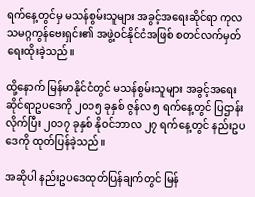ရက်နေ့တွင်မှ မသန်စွမ်းသူများ အခွင့်အရေးဆိုင်ရာ ကုလသမဂ္ဂကွန်ဗေးရှင်း၏ အဖွဲ့ဝင်နိုင်ငံအဖြစ် စတင်လက်မှတ်ရေးထိုးခဲ့သည်။

ထို့နောက် မြန်မာနိုင်ငံတွင် မသန်စွမ်းသူများ အခွင့်အရေးဆိုင်ရာဥပဒေကို ၂၀၁၅ ခုနှစ် ဇွန်လ ၅ ရက်နေ့တွင် ပြဌာန်းလိုက်ပြီး ၂၀၁၇ ခုနှစ် နိုဝင်ဘာလ ၂၇ ရက်နေ့တွင် နည်းဥပဒေကို ထုတ်ပြန်ခဲ့သည်။

အဆိုပါ နည်းဥပဒေထုတ်ပြန်ချက်တွင် မြန်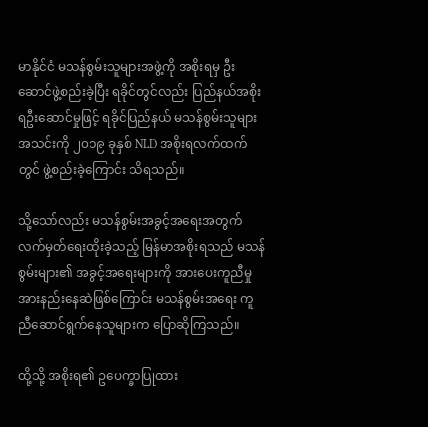မာနိုင်ငံ မသန်စွမ်းသူများအဖွဲ့ကို အစိုးရမှ ဦးဆောင်ဖွဲ့စည်းခဲ့ပြီး ရခိုင်တွင်လည်း ပြည်နယ်အစိုးရဦးဆောင်မှုဖြင့် ရခိုင်ပြည်နယ် မသန်စွမ်းသူများအသင်းကို ၂၀၁၉ ခုနှစ် NLD အစိုးရလက်ထက်တွင် ဖွဲ့စည်းခဲ့ကြောင်း သိရသည်။

သို့သော်လည်း မသန်စွမ်းအခွင့်အရေးအတွက် လက်မှတ်ရေးထိုးခဲ့သည့် မြန်မာအစိုးရသည် မသန်စွမ်းများ၏ အခွင့်အရေးများကို အားပေးကူညီမှု အားနည်းနေဆဲဖြစ်ကြောင်း မသန်စွမ်းအရေး ကူညီဆောင်ရွက်နေသူများက ပြောဆိုကြသည်။

ထို့သို့ အစိုးရ၏ ဥပေက္ခာပြုထား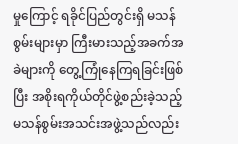မှုကြောင့် ရခိုင်ပြည်တွင်းရှိ မသန်စွမ်းများမှာ ကြီးမားသည့်အခက်အခဲများကို တွေ့ကြုံနေကြရခြင်းဖြစ်ပြီး အစိုးရကိုယ်တိုင်ဖွဲ့စည်းခဲ့သည့် မသန်စွမ်းအသင်းအဖွဲ့သည်လည်း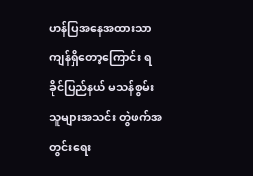ဟန်ပြအနေအထားသာ ကျန်ရှိတော့ကြောင်း ရခိုင်ပြည်နယ် မသန်စွမ်းသူများအသင်း တွဲဖက်အတွင်းရေး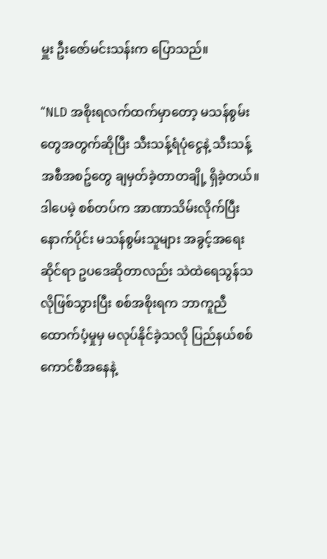မှူး ဦးဇော်မင်းသန်းက ပြောသည်။

“NLD အစိုးရလက်ထက်မှာတော့ မသန်စွမ်းတွေအတွက်ဆိုပြီး သီးသန့်ရံပုံငွေနဲ့ သီးသန့်အစီအစဥ်တွေ ချမှတ်ခဲ့တာတချို့ ရှိခဲ့တယ်။ ဒါပေမဲ့ စစ်တပ်က အာဏာသိမ်းလိုက်ပြီးနောက်ပိုင်း မသန်စွမ်းသူများ အခွင့်အရေးဆိုင်ရာ ဥပဒေဆိုတာလည်း သဲထဲရေသွန်သလိုဖြစ်သွားပြီး စစ်အစိုးရက ဘာကူညီထောက်ပံ့မှုမှ မလုပ်နိုင်ခဲ့သလို ပြည်နယ်စစ်ကောင်စီအနေနဲ့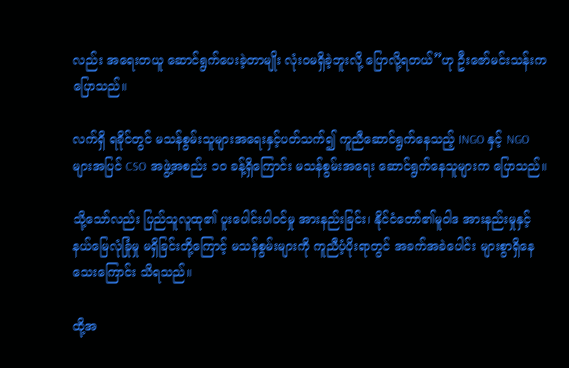လည်း အရေးတယူ ဆောင်ရွက်ပေးခဲ့တာမျိုး လုံးဝမရှိခဲ့ဘူးလို့ ပြောလို့ရတယ်”ဟု ဦးဇော်မင်းသန်းက ပြောသည်။

လက်ရှိ ရခိုင်တွင် မသန်စွမ်းသူများအရေးနှင့်ပတ်သက်၍ ကူညီဆောင်ရွက်နေသည့် INGO နှင့် NGO များအပြင် CSO အဖွဲ့အစည်း ၁၀ ခန့်ရှိကြောင်း မသန်စွမ်းအရေး ဆောင်ရွက်နေသူများက ပြောသည်။

သို့သော်လည်း ပြည်သူလူထု၏ ပူးပေါင်းပါဝင်မှု အားနည်းခြင်း၊ နိုင်ငံတော်၏မူဝါဒ အားနည်းမှုနှင့် နယ်မြေလုံခြုံမှု မရှိခြင်းတို့ကြောင့် မသန်စွမ်းများကို ကူညီပံ့ပိုးရာတွင် အခက်အခဲပေါင်း များစွာရှိနေသေးကြောင်း သိရသည်။

ထို့အ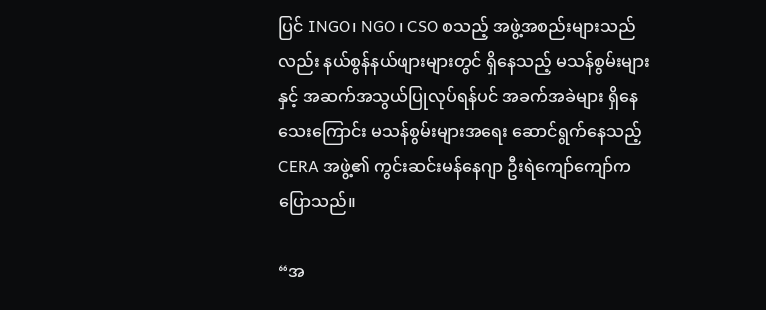ပြင် INGO၊ NGO ၊ CSO စသည့် အဖွဲ့အစည်းများသည်လည်း နယ်စွန်နယ်ဖျားများတွင် ရှိနေသည့် မသန်စွမ်းများနှင့် အဆက်အသွယ်ပြုလုပ်ရန်ပင် အခက်အခဲများ ရှိနေသေးကြောင်း မသန်စွမ်းများအရေး ဆောင်ရွက်နေသည့် CERA အဖွဲ့၏ ကွင်းဆင်းမန်နေဂျာ ဦးရဲကျော်ကျော်က ပြောသည်။

“အ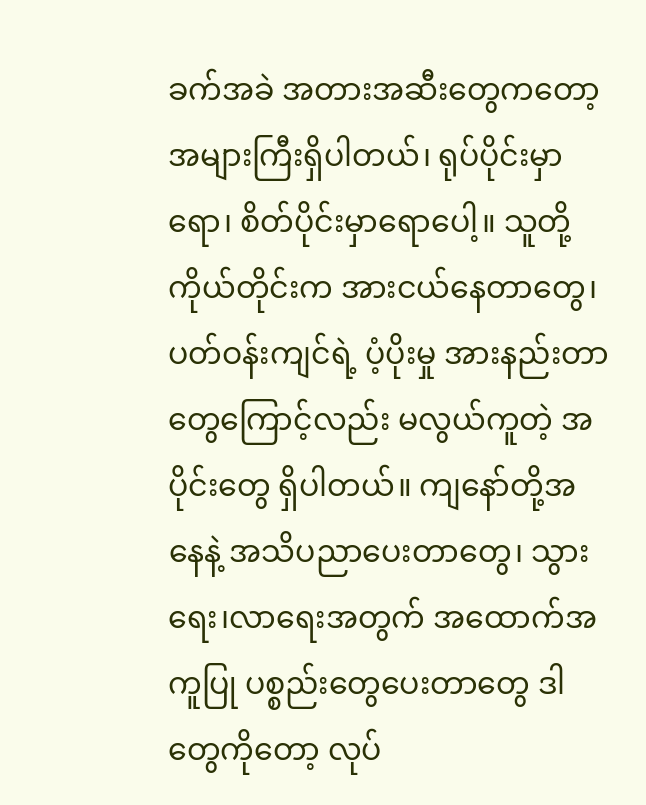ခက်အခဲ အတားအဆီးတွေကတော့ အများကြီးရှိပါတယ်၊ ရုပ်ပိုင်းမှာရော၊ စိတ်ပိုင်းမှာရောပေါ့။ သူတို့ ကိုယ်တိုင်းက အားငယ်နေတာတွေ၊ပတ်ဝန်းကျင်ရဲ့ ပံ့ပိုးမှု အားနည်းတာတွေကြောင့်လည်း မလွယ်ကူတဲ့ အပိုင်းတွေ ရှိပါတယ်။ ကျနော်တို့အနေနဲ့ အသိပညာပေးတာတွေ၊ သွားရေး၊လာရေးအတွက် အထောက်အကူပြု ပစ္စည်းတွေပေးတာတွေ ဒါတွေကိုတော့ လုပ်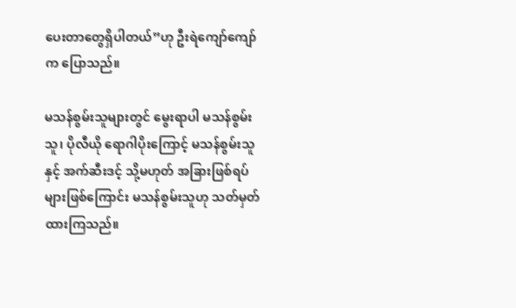ပေးတာတွေရှိပါတယ်”ဟု ဦးရဲကျော်ကျော်က ပြောသည်။

မသန်စွမ်းသူများတွင် မွေးရာပါ မသန်စွမ်းသူ၊ ပိုလီယို ရောဂါပိုးကြောင့် မသန်စွမ်းသူနှင့် အက်ဆီးဒင့် သို့မဟုတ် အခြားဖြစ်ရပ်များဖြစ်ကြောင်း မသန်စွမ်းသူဟု သတ်မှတ်ထားကြသည်။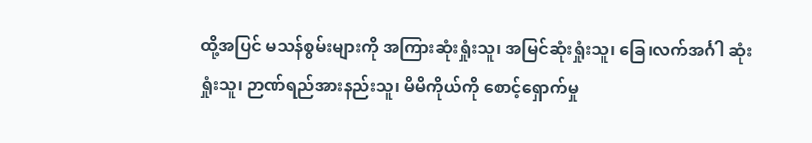ထို့အပြင် မသန်စွမ်းများကို အကြားဆုံးရှုံးသူ၊ အမြင်ဆုံးရှုံးသူ၊ ခြေ၊လက်အင်္ဂါ ဆုံးရှုံးသူ၊ ဉာဏ်ရည်အားနည်းသူ၊ မိမိကိုယ်ကို စောင့်ရှောက်မှု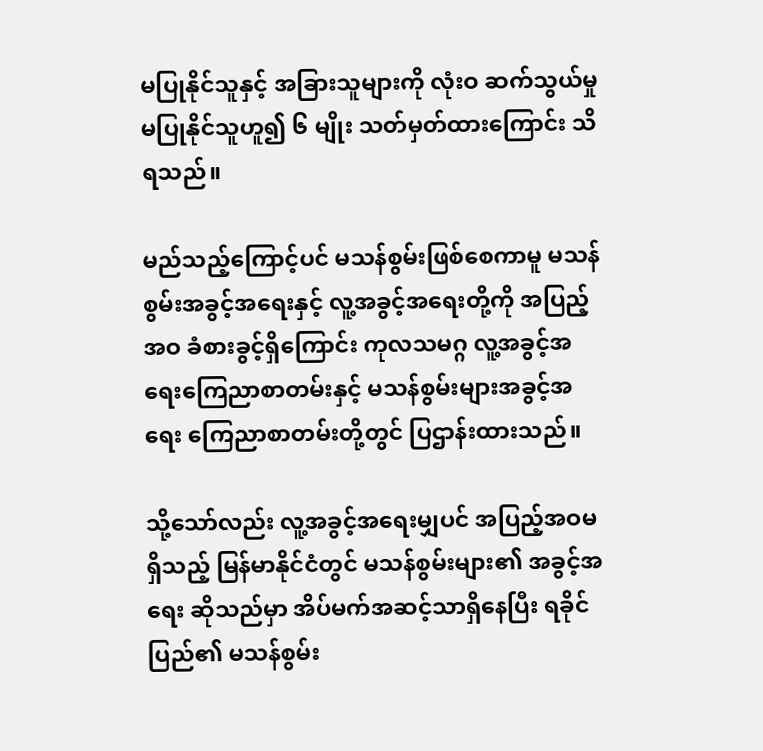မပြုနိုင်သူနှင့် အခြားသူများကို လုံးဝ ဆက်သွယ်မှုမပြုနိုင်သူဟူ၍ ၆ မျိုး သတ်မှတ်ထားကြောင်း သိရသည်။

မည်သည့်ကြောင့်ပင် မသန်စွမ်းဖြစ်စေကာမူ မသန်စွမ်းအခွင့်အရေးနှင့် လူ့အခွင့်အရေးတို့ကို အပြည့်အဝ ခံစားခွင့်ရှိကြောင်း ကုလသမဂ္ဂ လူ့အခွင့်အရေးကြေညာစာတမ်းနှင့် မသန်စွမ်းများအခွင့်အရေး ကြေညာစာတမ်းတို့တွင် ပြဌာန်းထားသည်။

သို့သော်လည်း လူ့အခွင့်အရေးမျှပင် အပြည့်အဝမရှိသည့် မြန်မာနိုင်ငံတွင် မသန်စွမ်းများ၏ အခွင့်အရေး ဆိုသည်မှာ အိပ်မက်အဆင့်သာရှိနေပြီး ရခိုင်ပြည်၏ မသန်စွမ်း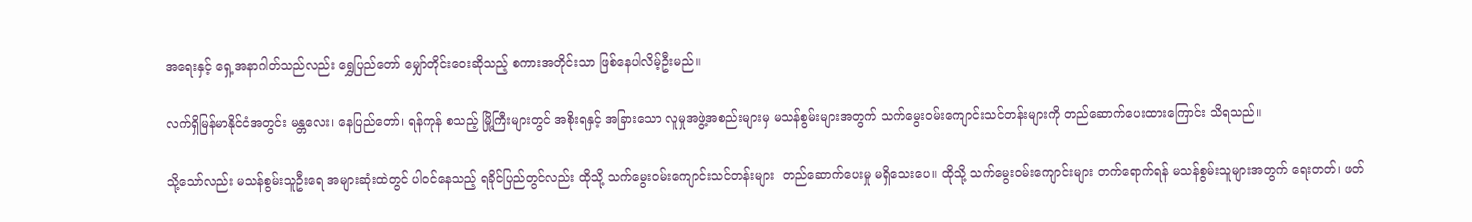အရေးနှင့် ရှေ့အနာဂါတ်သည်လည်း ရွှေပြည်တော် မျှော်တိုင်းဝေးဆိုသည့် စကားအတိုင်းသာ ဖြစ်နေပါလိမ့်ဦးမည်။

လက်ရှိမြန်မာနိုင်ငံအတွင်း မန္တလေး၊ နေပြည်တော်၊ ရန်ကုန် စသည့် မြို့ကြီးများတွင် အစိုးရနှင့် အခြားသော လူမှုအဖွဲ့အစည်းများမှ မသန်စွမ်းများအတွက် သက်မွေးဝမ်းကျောင်းသင်တန်းများကို တည်ဆောက်ပေးထားကြောင်း သိရသည်။

သို့သော်လည်း မသန်စွမ်းသူဦးရေ အများဆုံးထဲတွင် ပါဝင်နေသည့် ရခိုင်ပြည်တွင်လည်း ထိုသို့ သက်မွေးဝမ်းကျောင်းသင်တန်းများ  တည်ဆောက်ပေးမှု မရှိသေးပေ။ ထိုသို့ သက်မွေးဝမ်းကျောင်းများ တက်ရောက်ရန် မသန်စွမ်းသူများအတွက် ရေးတတ်၊ ဖတ်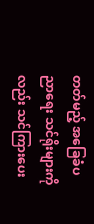တတ်မည့် အခြေခံပညာရေး သင်ရိုးများကိုလည်း သင်ကြားပေး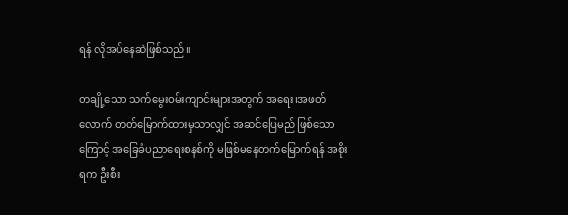ရန် လိုအပ်နေဆဲဖြစ်သည်။

တချို့သော သက်မွေးဝမ်းကျာင်းများအတွက် အရေး၊အဖတ်လောက် တတ်မြောက်ထားမှသာလျှင် အဆင်ပြေမည် ဖြစ်သောကြောင့် အခြေခံပညာရေးစနစ်ကို မဖြစ်မနေတက်မြောက်ရန် အစိုးရက ဦးစီး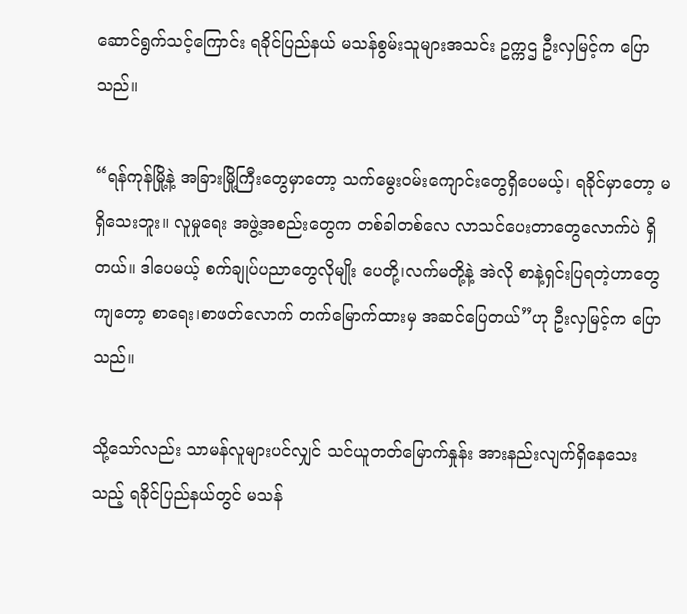ဆောင်ရွက်သင့်ကြောင်း ရခိုင်ပြည်နယ် မသန်စွမ်းသူများအသင်း ဥက္ကဌ ဦးလှမြင့်က ပြောသည်။

“ရန်ကုန်မြို့နဲ့ အခြားမြို့ကြီးတွေမှာတော့ သက်မွေးဝမ်းကျောင်းတွေရှိပေမယ့်၊ ရခိုင်မှာတော့ မရှိသေးဘူး။ လူမှုရေး အဖွဲ့အစည်းတွေက တစ်ခါတစ်လေ လာသင်ပေးတာတွေလောက်ပဲ ရှိတယ်။ ဒါပေမယ့် စက်ချုပ်ပညာတွေလိုမျိုး ပေတို့၊လက်မတို့နဲ့ အဲလို စာနဲ့ရှင်းပြရတဲ့ဟာတွေကျတော့ စာရေး၊စာဖတ်လောက် တက်မြောက်ထားမှ အဆင်ပြေတယ်”ဟု ဦးလှမြင့်က ပြောသည်။

သို့သော်လည်း သာမန်လူများပင်လျှင် သင်ယူတတ်မြောက်နှုန်း အားနည်းလျက်ရှိနေသေးသည့် ရခိုင်ပြည်နယ်တွင် မသန်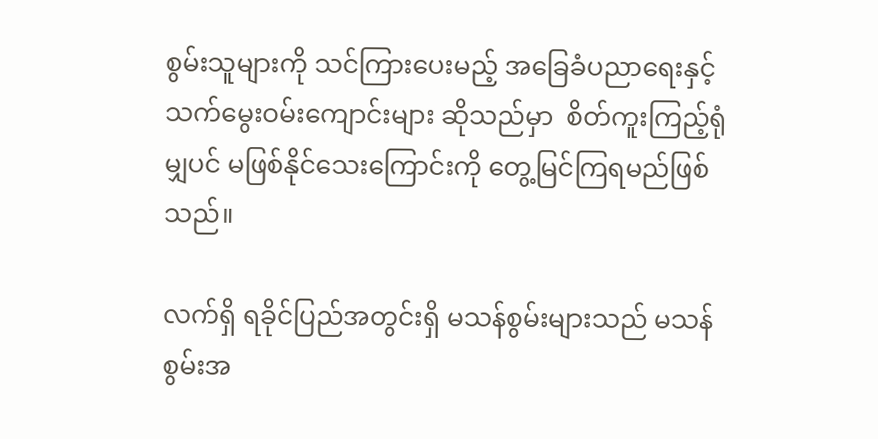စွမ်းသူများကို သင်ကြားပေးမည့် အခြေခံပညာရေးနှင့် သက်မွေးဝမ်းကျောင်းများ ဆိုသည်မှာ  စိတ်ကူးကြည့်ရုံမျှပင် မဖြစ်နိုင်သေးကြောင်းကို တွေ့မြင်ကြရမည်ဖြစ်သည်။

လက်ရှိ ရခိုင်ပြည်အတွင်းရှိ မသန်စွမ်းများသည် မသန်စွမ်းအ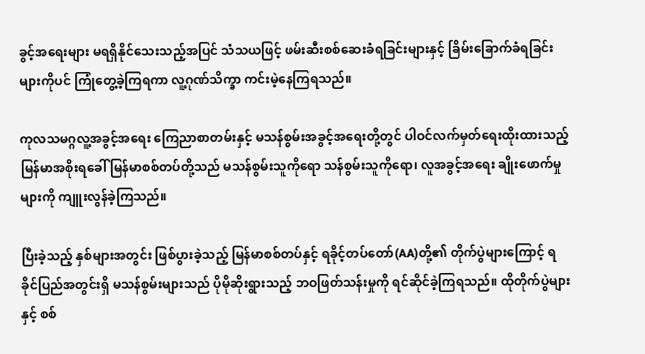ခွင့်အရေးများ မရရှိနိုင်သေးသည့်အပြင် သံသယဖြင့် ဖမ်းဆီးစစ်ဆေးခံရခြင်းများနှင့် ခြိမ်းခြောက်ခံရခြင်းများကိုပင် ကြုံတွေ့ခဲ့ကြရကာ လူ့ဂုဏ်သိက္ခာ ကင်းမဲ့နေကြရသည်။

ကုလသမဂ္ဂလူ့အခွင့်အရေး ကြေညာစာတမ်းနှင့် မသန်စွမ်းအခွင့်အရေးတို့တွင် ပါဝင်လက်မှတ်ရေးထိုးထားသည့် မြန်မာအစိုးရခေါ် မြန်မာစစ်တပ်တို့သည် မသန်စွမ်းသူကိုရော သန်စွမ်းသူကိုရော၊ လူအခွင့်အရေး ချိုးဖောက်မှုများကို ကျူးလွန်ခဲ့ကြသည်။

ပြီးခဲ့သည့် နှစ်များအတွင်း ဖြစ်ပွားခဲ့သည့် မြန်မာစစ်တပ်နှင့် ရခိုင့်တပ်တော်(AA)တို့၏ တိုက်ပွဲများကြောင့် ရခိုင်ပြည်အတွင်းရှိ မသန်စွမ်းများသည် ပိုမိုဆိုးရွားသည့် ဘဝဖြတ်သန်းမှုကို ရင်ဆိုင်ခဲ့ကြရသည်။ ထိုတိုက်ပွဲများနှင့် စစ်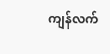ကျန်လက်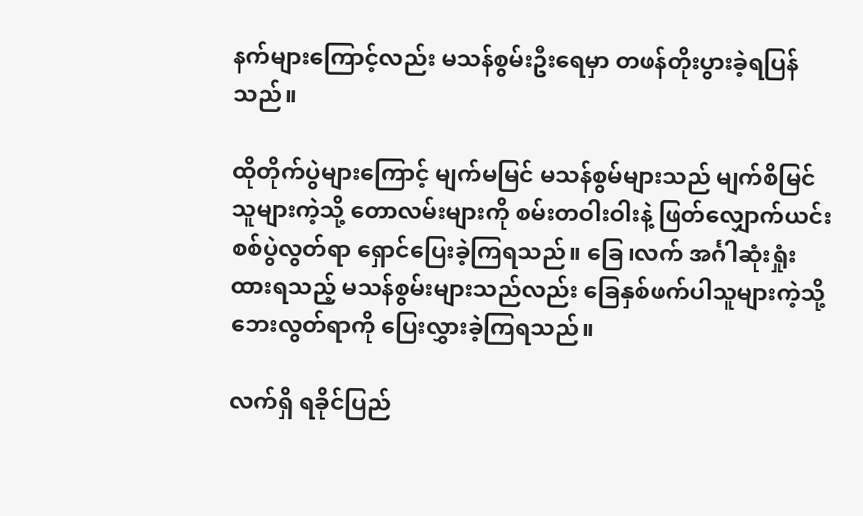နက်များကြောင့်လည်း မသန်စွမ်းဦးရေမှာ တဖန်တိုးပွားခဲ့ရပြန်သည်။

ထိုတိုက်ပွဲများကြောင့် မျက်မမြင် မသန်စွမ်များသည် မျက်စိမြင်သူများကဲ့သို့ တောလမ်းများကို စမ်းတဝါးဝါးနဲ့ ဖြတ်လျှောက်ယင်း စစ်ပွဲလွတ်ရာ ရှောင်ပြေးခဲ့ကြရသည်။ ခြေ၊လက် အင်္ဂါဆုံးရှုံးထားရသည့် မသန်စွမ်းများသည်လည်း ခြေနှစ်ဖက်ပါသူများကဲ့သို့ ဘေးလွတ်ရာကို ပြေးလွှားခဲ့ကြရသည်။

လက်ရှိ ရခိုင်ပြည်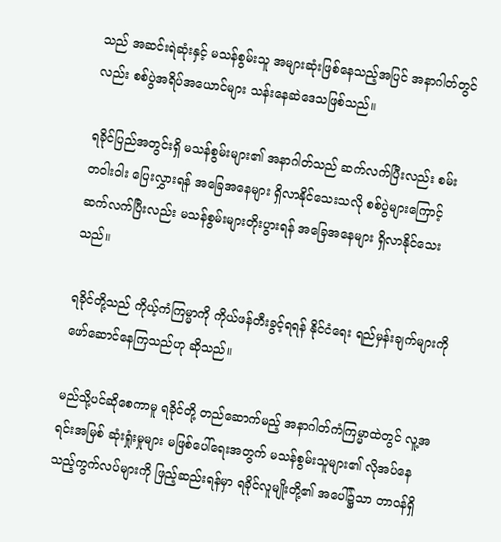သည် အဆင်းရဲဆုံးနှင့် မသန်စွမ်းသူ အများဆုံးဖြစ်နေသည့်အပြင် အနာဂါတ်တွင်လည်း စစ်ပွဲအရိပ်အယောင်များ သန်းနေဆဲဒေသဖြစ်သည်။

ရခိုင်ပြည်အတွင်းရှိ မသန်စွမ်းများ၏ အနာဂါတ်သည် ဆက်လက်ပြီးလည်း စမ်းတဝါးဝါး ပြေးလွှားရန် အခြေအနေများ ရှိလာနိုင်သေးသလို စစ်ပွဲများကြောင့် ဆက်လက်ပြီးလည်း မသန်စွမ်းများတိုးပွားရန် အခြေအနေများ ရှိလာနိုင်သေးသည်။

ရခိုင်တို့သည် ကိုယ့်ကံကြမ္မာကို ကိုယ်ဖန်တီးခွင့်ရရန် နိုင်ငံရေး ရည်မှန်းချက်များကို ဖော်ဆောင်နေကြသည်ဟု ဆိုသည်။

မည်သို့ပင်ဆိုစေကာမူ ရခိုင်တို့ တည်ဆောက်မည့် အနာဂါတ်ကံကြမ္မာထဲတွင် လူ့အရင်းအမြစ် ဆုံးရှုံးမှုများ မဖြစ်ပေါ်ရေးအတွက် မသန်စွမ်းသူများ၏ လိုအပ်နေသည့်ကွက်လပ်များကို ဖြည့်ဆည်းရန်မှာ ရခိုင်လူမျိုးတို့၏ အပေါ်၌သာ တာဝန်ရှိ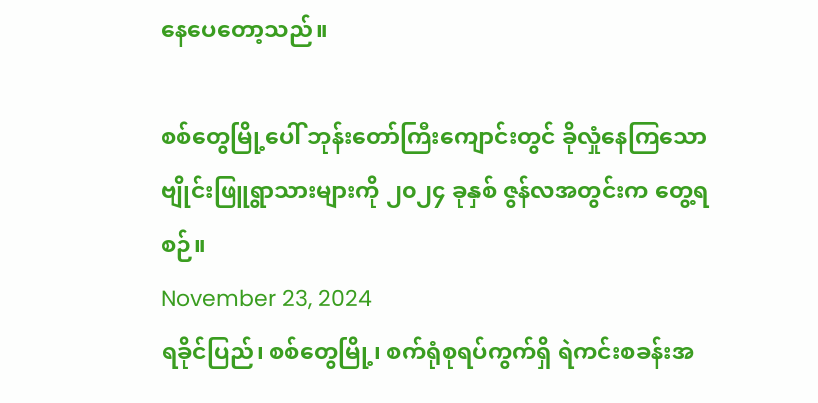နေပေတော့သည်။

စစ်တွေမြို့ပေါ် ဘုန်းတော်ကြီးကျောင်းတွင် ခိုလှုံနေကြသော ဗျိုင်းဖြူရွာသားများကို ၂၀၂၄ ခုနှစ် ဇွန်လအတွင်းက တွေ့ရစဉ်။
November 23, 2024
ရခိုင်ပြည်၊ စစ်တွေမြို့၊ စက်ရုံစုရပ်ကွက်ရှိ ရဲကင်းစခန်းအ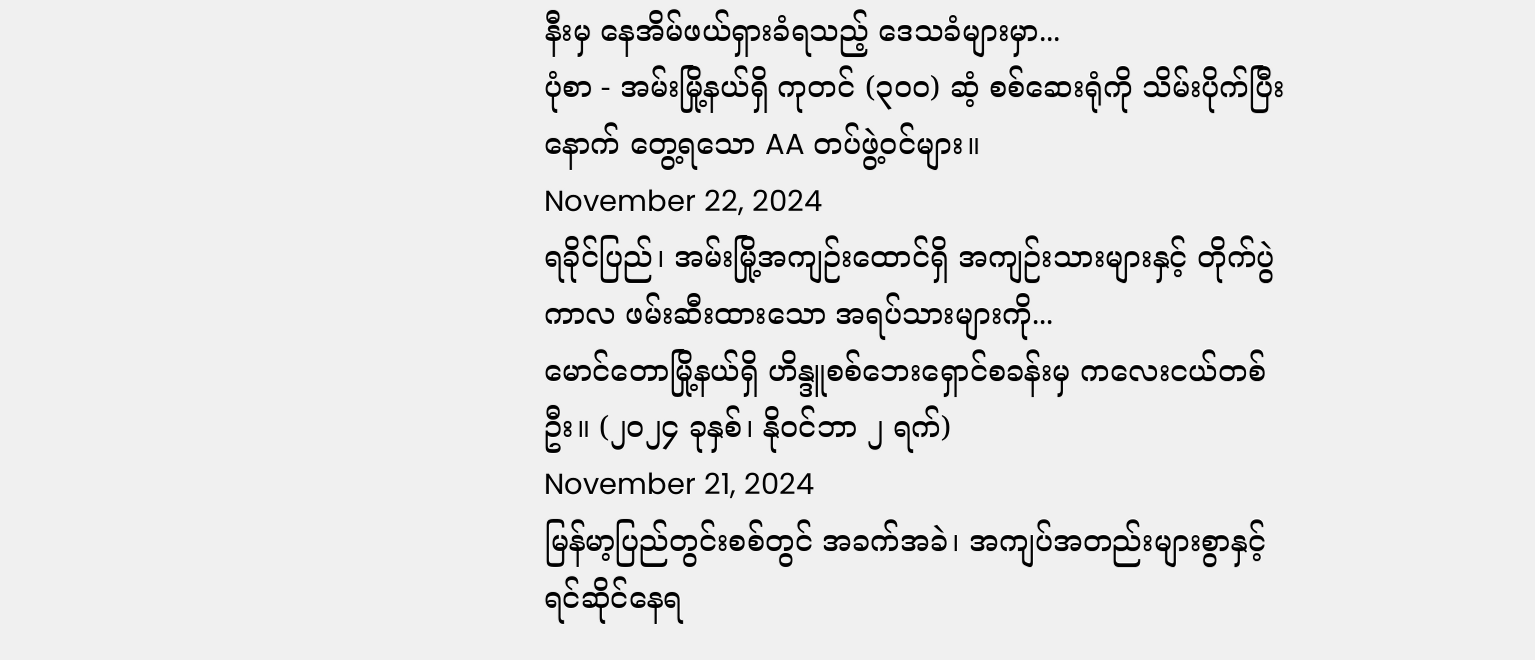နီးမှ နေအိမ်ဖယ်ရှားခံရသည့် ဒေသခံများမှာ...
ပုံစာ - အမ်းမြို့နယ်ရှိ ကုတင် (၃၀၀) ဆံ့ စစ်ဆေးရုံကို သိမ်းပိုက်ပြီးနောက် တွေ့ရသော AA တပ်ဖွဲ့ဝင်များ။
November 22, 2024
ရခိုင်ပြည်၊ အမ်းမြို့အကျဉ်းထောင်ရှိ အကျဉ်းသားများနှင့် တိုက်ပွဲကာလ ဖမ်းဆီးထားသော အရပ်သားများကို...
မောင်တောမြို့နယ်ရှိ ဟိန္ဒူစစ်ဘေးရှောင်စခန်းမှ ကလေးငယ်တစ်ဦး။ (၂၀၂၄ ခုနှစ်၊ နိုဝင်ဘာ ၂ ရက်)
November 21, 2024
မြန်မာ့ပြည်တွင်းစစ်တွင် အခက်အခဲ၊ အကျပ်အတည်းများစွာနှင့် ရင်ဆိုင်နေရ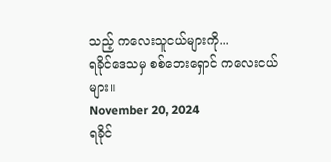သည့် ကလေးသူငယ်များကို...
ရခိုင်ဒေသမှ စစ်ဘေးရှောင် ကလေးငယ်များ။
November 20, 2024
ရခိုင်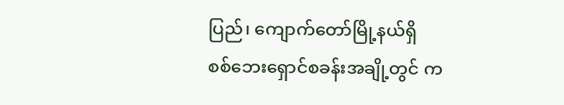ပြည်၊ ကျောက်တော်မြို့နယ်ရှိ စစ်ဘေးရှောင်စခန်းအချို့တွင် က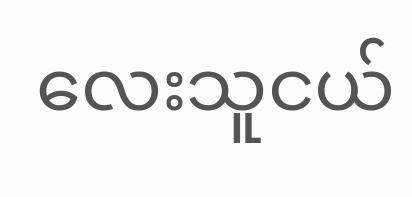လေးသူငယ်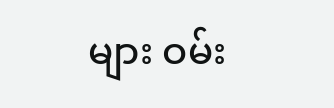များ ဝမ်း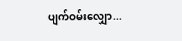ပျက်ဝမ်းလျှော...